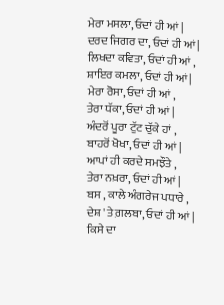ਮੇਰਾ ਮਸਲਾ, ਓਦਾਂ ਹੀ ਆਂ |
ਦਰਦ ਜਿਗਰ ਦਾ, ਓਦਾਂ ਹੀ ਆਂ|
ਲਿਖਦਾ ਕਵਿਤਾ, ਓਦਾਂ ਹੀ ਆਂ ,
ਸ਼ਾਇਰ ਕਮਲਾ, ਓਦਾਂ ਹੀ ਆਂ|
ਮੇਰਾ ਰੋਸਾ, ਓਦਾਂ ਹੀ ਆਂ ,
ਤੇਰਾ ਧੱਕਾ, ਓਦਾਂ ਹੀ ਆਂ |
ਅੰਦਰੋਂ ਪੂਰਾ ਟੁੱਟ ਚੁੱਕੇ ਹਾਂ ,
ਬਾਹਰੋਂ ਖੋਖਾ, ਓਦਾਂ ਹੀ ਆਂ |
ਆਪਾਂ ਹੀ ਕਰਦੇ ਸਮਝੌਤੇ ,
ਤੇਰਾ ਨਖ਼ਰਾ, ਓਦਾਂ ਹੀ ਆਂ |
ਬਸ , ਕਾਲੇ ਅੰਗਰੇਜ ਪਧਾਰੇ ,
ਦੇਸ਼ 'ਤੇ ਗ਼ਲਬਾ, ਓਦਾਂ ਹੀ ਆਂ |
ਕਿਸੇ ਦਾ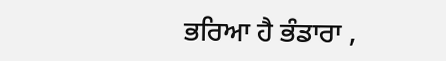ਭਰਿਆ ਹੈ ਭੰਡਾਰਾ ,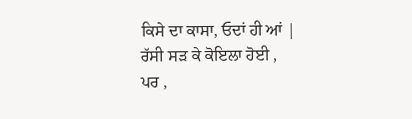ਕਿਸੇ ਦਾ ਕਾਸਾ, ਓਦਾਂ ਹੀ ਆਂ |
ਰੱਸੀ ਸੜ ਕੇ ਕੋਇਲਾ ਹੋਈ ,
ਪਰ ,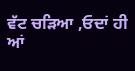ਵੱਟ ਚੜਿਆ ,ਓਦਾਂ ਹੀ ਆਂ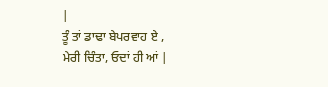|
ਤੂੰ ਤਾਂ ਡਾਢਾ ਬੇਪਰਵਾਹ ਏ ,
ਮੇਰੀ ਚਿੰਤਾ, ਓਦਾਂ ਹੀ ਆਂ |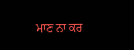ਮਾਣ ਨਾ ਕਰ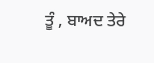ਤੂੰ , ਬਾਅਦ ਤੇਰੇ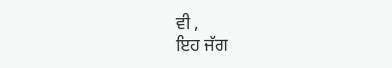ਵੀ ,
ਇਹ ਜੱਗ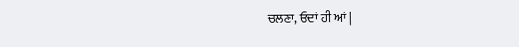ਚਲਣਾ, ਓਦਾਂ ਹੀ ਆਂ |